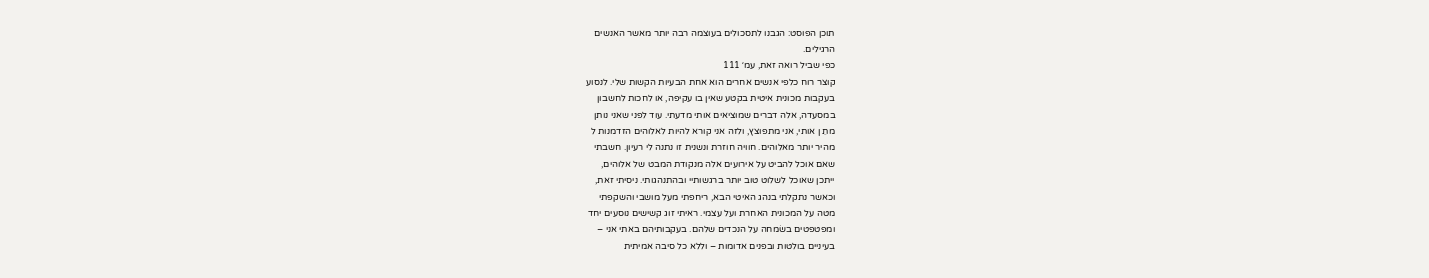תוכן הפוסט: הגבנו לתסכולים בעוצמה רבה יותר מאשר האנשים
הרגילים.
כפי שביל רואה זאת, עמ׳ 111
קוצר רוח כלפי אנשים אחרים הוא אחת הבעיות הקשות שלי. לנסוע
בעקבות מכונית איטית בקטע שאין בו עקיפה, או לחכות לחשבון
במסעדה, אלה דברים שמוציאים אותי מדעתי. עוד לפני שאני נותן
מתֵ ן אותי, אני מתפוצץ, ולזה אני קורא להיות לאלוהים הזדמנות ל
מהיר יותר מאלוהים. חוויה חוזרת ונשנית זו נתנה לי רעיון. חשבתי
שאם אוכל להביט על אירועים אלה מנקודת המבט של אלוהים,
ייתכן שאוכל לשלוט טוב יותר ברגשותיי ובהתנהגותי. ניסיתי זאת,
וכאשר נתקלתי בנהג האיטי הבא, ריחפתי מעל מושבי והשקפתי
מטה על המכונית האחרת ועל עצמי. ראיתי זוג קשישים נוסעים יחד
ומפטפטים בשׂמחה על הנכדים שלהם. בעקבותיהם באתי אני –
בעיניים בולטות ובפנים אדומות – וללא כל סיבה אמיתית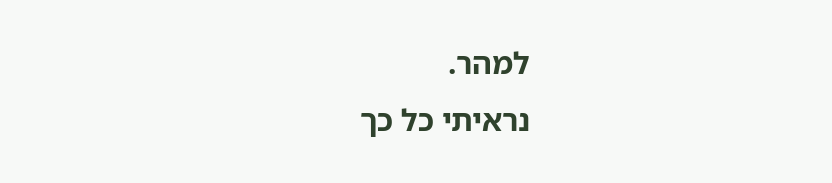למהר.
נראיתי כל כך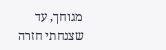מגוחך, עד שצנחתי חזרה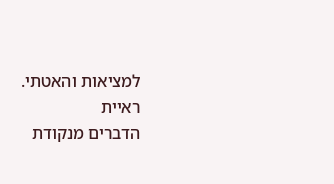למציאות והאטתי. ראיית
הדברים מנקודת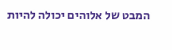המבט של אלוהים יכולה להיות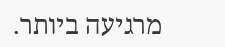מרגיעה ביותר.